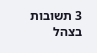3 תשובות
בצהל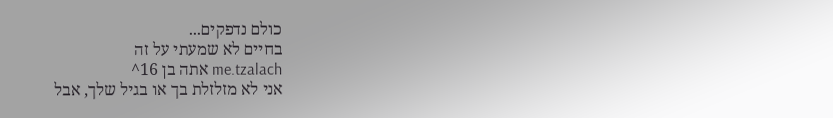כולם נדפקים...
בחיים לא שמעתי על זה
me.tzalach אתה בן 16^
אני לא מזלזלת בך או בגיל שלך, אבל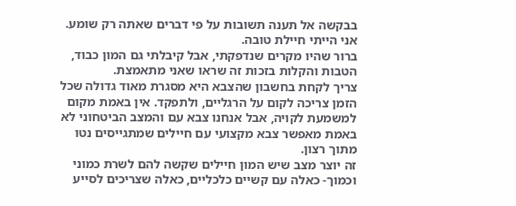בבקשה אל תענה תשובות על פי דברים שאתה רק שומע.
אני הייתי חיילת טובה.
ברור שהיו מקרים שנדפקתי, אבל קיבלתי גם המון כבוד, הטבות והקלות בזכות זה שראו שאני מתאמצת.
צריך לקחת בחשבון שהצבא היא מסגרת מאוד גדולה שכל הזמן צריכה לקום על הרגליים, ולתפקד. אין באמת מקום למשמעת לקויה, אבל אנחנו צבא עם והמצב הביטחוני לא באמת מאפשר צבא מקצועי עם חיילים שמתגייסים נטו מתוך רצון.
זה יוצר מצב שיש המון חיילים שקשה להם לשרת כמוני וכמוך- כאלה עם קשיים כלכליים, כאלה שצריכים לסייע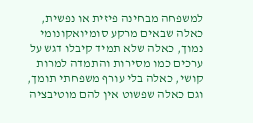למשפחה מבחינה פיזית או נפשית, כאלה שבאים מרקע סומיואקונומי נמוך, כאלה שלא תמיד קיבלו דגש על ערכים כמו מסירות והתמדה למרות קושי, כאלה בלי עורף משפחתי תומך, וגם כאלה שפשוט אין להם מוטיבציה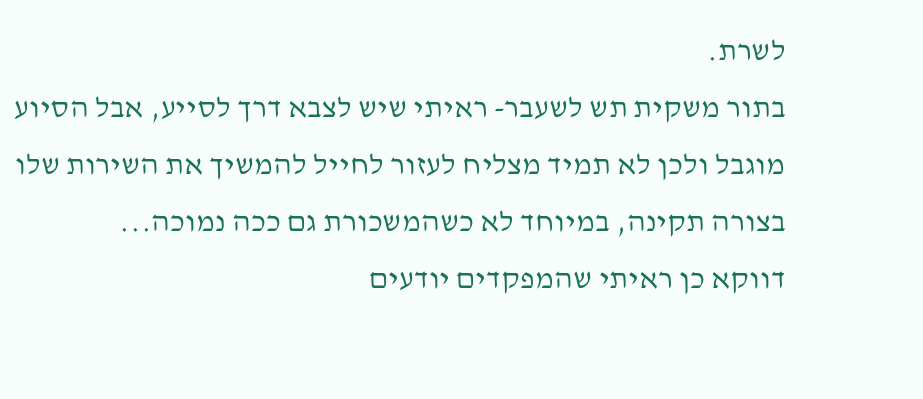לשרת.
בתור משקית תש לשעבר- ראיתי שיש לצבא דרך לסייע, אבל הסיוע מוגבל ולכן לא תמיד מצליח לעזור לחייל להמשיך את השירות שלו בצורה תקינה, במיוחד לא כשהמשכורת גם ככה נמוכה...
דווקא כן ראיתי שהמפקדים יודעים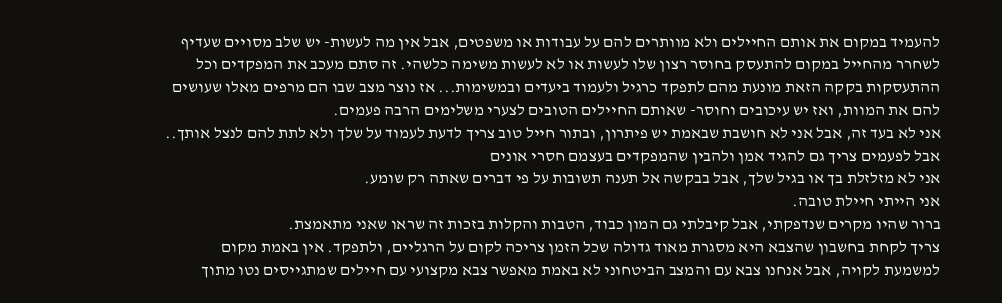להעמיד במקום את אותם החיילים ולא מוותרים להם על עבודות או משפטים, אבל אין מה לעשות- יש שלב מסויים שעדיף לשחרר מהחייל במקום להתעסק בחוסר רצון שלו לעשות או לא לעשות משימה כלשהי. זה סתם מעכב את המפקדים וכל ההתעסקות בקקה הזאת מונעת מהם לתפקד כרגיל ולעמוד ביעדים ובמשימות... אז נוצר מצב שבו הם מרפים מאלו שעושים להם את המוות, ואז יש עיכובים וחוסר- שאותם החיילים הטובים לצערי משלימים הרבה פעמים.
אני לא בעד זה, אבל אני לא חושבת שבאמת יש פיתרון, ובתור חייל טוב צריך לדעת לעמוד על שלך ולא לתת להם לנצל אותך.. אבל לפעמים צריך גם להגיד אמן ולהבין שהמפקדים בעצמם חסרי אונים
אני לא מזלזלת בך או בגיל שלך, אבל בבקשה אל תענה תשובות על פי דברים שאתה רק שומע.
אני הייתי חיילת טובה.
ברור שהיו מקרים שנדפקתי, אבל קיבלתי גם המון כבוד, הטבות והקלות בזכות זה שראו שאני מתאמצת.
צריך לקחת בחשבון שהצבא היא מסגרת מאוד גדולה שכל הזמן צריכה לקום על הרגליים, ולתפקד. אין באמת מקום למשמעת לקויה, אבל אנחנו צבא עם והמצב הביטחוני לא באמת מאפשר צבא מקצועי עם חיילים שמתגייסים נטו מתוך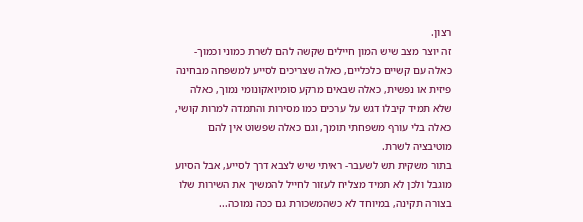רצון.
זה יוצר מצב שיש המון חיילים שקשה להם לשרת כמוני וכמוך- כאלה עם קשיים כלכליים, כאלה שצריכים לסייע למשפחה מבחינה פיזית או נפשית, כאלה שבאים מרקע סומיואקונומי נמוך, כאלה שלא תמיד קיבלו דגש על ערכים כמו מסירות והתמדה למרות קושי, כאלה בלי עורף משפחתי תומך, וגם כאלה שפשוט אין להם מוטיבציה לשרת.
בתור משקית תש לשעבר- ראיתי שיש לצבא דרך לסייע, אבל הסיוע מוגבל ולכן לא תמיד מצליח לעזור לחייל להמשיך את השירות שלו בצורה תקינה, במיוחד לא כשהמשכורת גם ככה נמוכה...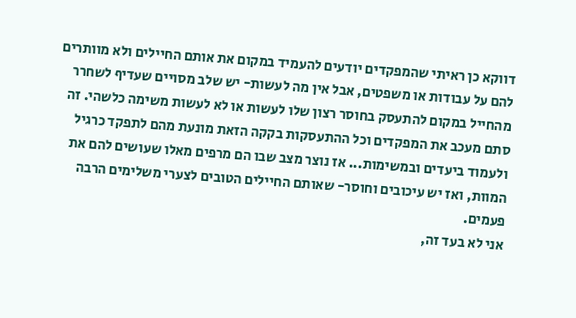דווקא כן ראיתי שהמפקדים יודעים להעמיד במקום את אותם החיילים ולא מוותרים להם על עבודות או משפטים, אבל אין מה לעשות- יש שלב מסויים שעדיף לשחרר מהחייל במקום להתעסק בחוסר רצון שלו לעשות או לא לעשות משימה כלשהי. זה סתם מעכב את המפקדים וכל ההתעסקות בקקה הזאת מונעת מהם לתפקד כרגיל ולעמוד ביעדים ובמשימות... אז נוצר מצב שבו הם מרפים מאלו שעושים להם את המוות, ואז יש עיכובים וחוסר- שאותם החיילים הטובים לצערי משלימים הרבה פעמים.
אני לא בעד זה,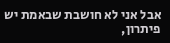אבל אני לא חושבת שבאמת יש פיתרון,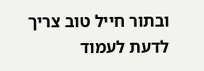ובתור חייל טוב צריך לדעת לעמוד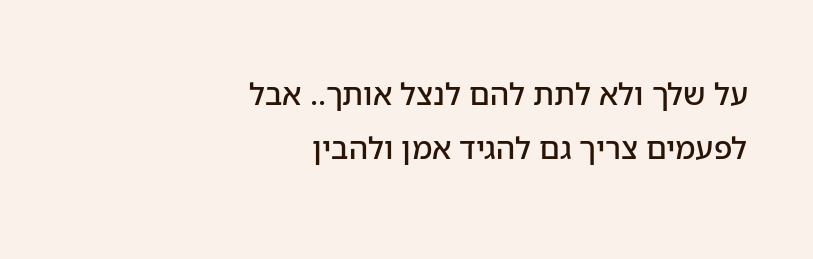על שלך ולא לתת להם לנצל אותך.. אבל לפעמים צריך גם להגיד אמן ולהבין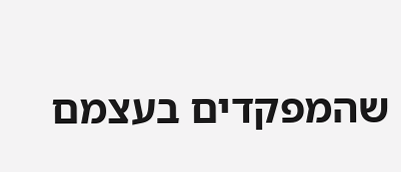שהמפקדים בעצמם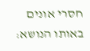חסרי אונים
באותו הנושא: